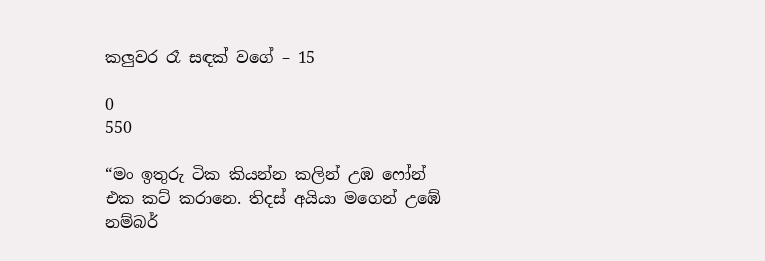කලුවර රෑ සඳක් වගේ – 15

0
550

“මං ඉතුරු ටික කියන්න කලින් උඹ ෆෝන් එක කට් කරානෙ. තිදස් අයියා මගෙන් උඹේ නම්බර්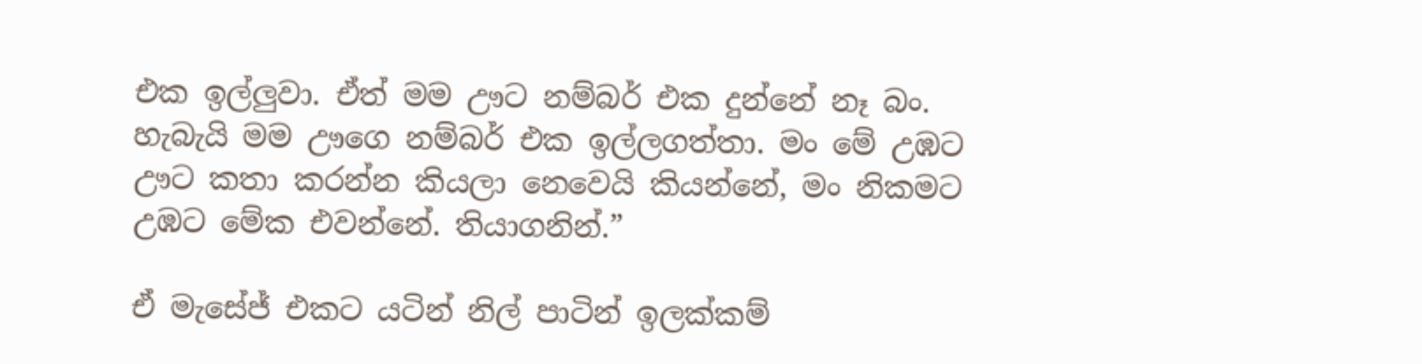එක ඉල්ලුවා. ඒත් මම ඌට නම්බර් එක දුන්නේ නෑ බං. හැබැයි මම ඌගෙ නම්බර් එක ඉල්ලගත්තා. මං මේ උඹට ඌට කතා කරන්න කියලා නෙවෙයි කියන්නේ, මං නිකමට උඹට මේක එවන්නේ. තියාගනින්.”

ඒ මැසේජ් එකට යටින් නිල් පාටින් ඉලක්කම්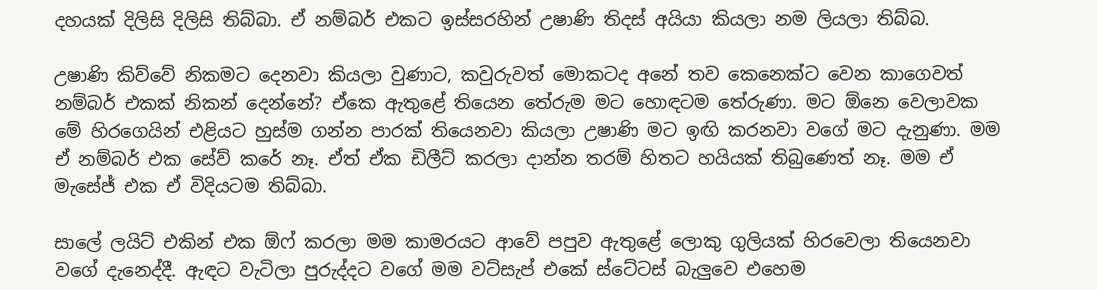දහයක් දිලිසි දිලිසි තිබ්බා. ඒ නම්බර් එකට ඉස්සරහින් උෂාණි තිදස් අයියා කියලා නම ලියලා තිබ්බ.

උෂාණි කිව්වේ නිකමට දෙනවා කියලා වුණාට, කවුරුවත් මොකටද අනේ තව කෙනෙක්ට වෙන කාගෙවත් නම්බර් එකක් නිකන් දෙන්නේ? ඒකෙ ඇතුළේ තියෙන තේරුම මට හොඳටම තේරුණා. මට ඕනෙ වෙලාවක මේ හිරගෙයින් එළියට හුස්ම ගන්න පාරක් තියෙනවා කියලා උෂාණි මට ඉඟි කරනවා වගේ මට දැනුණා. මම ඒ නම්බර් එක සේව් කරේ නෑ. ඒත් ඒක ඩිලීට් කරලා දාන්න තරම් හිතට හයියක් තිබුණෙත් නෑ. මම ඒ මැසේජ් එක ඒ විදියටම තිබ්බා.

සාලේ ලයිට් එකින් එක ඕෆ් කරලා මම කාමරයට ආවේ පපුව ඇතුළේ ලොකු ගුලියක් හිරවෙලා තියෙනවා වගේ දැනෙද්දී. ඇඳට වැටිලා පුරුද්දට වගේ මම වට්සැප් එකේ ස්ටේටස් බැලුවෙ එහෙම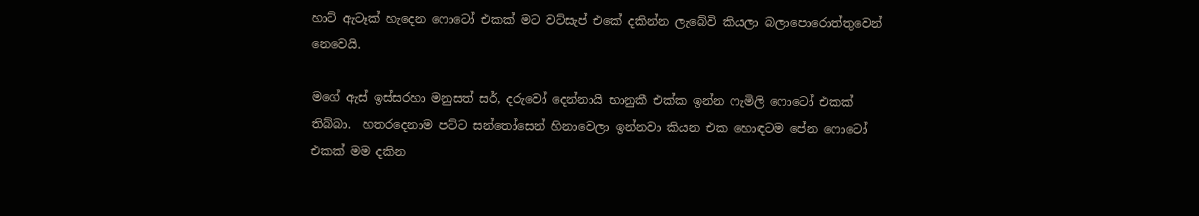හාට් ඇටෑක් හැදෙන ෆොටෝ එකක් මට වට්සැප් එකේ දකින්න ලැබේවි කියලා බලාපොරොත්තුවෙන් නෙවෙයි.

මගේ ඇස් ඉස්සරහා මනුසත් සර්, දරුවෝ දෙන්නායි භානුකී එක්ක ඉන්න ෆැමිලි ෆොටෝ එකක් තිබ්බා.  හතරදෙනාම පට්ට සන්තෝසෙන් හිනාවෙලා ඉන්නවා කියන එක හොඳටම පේන ෆොටෝ එකක් මම දකින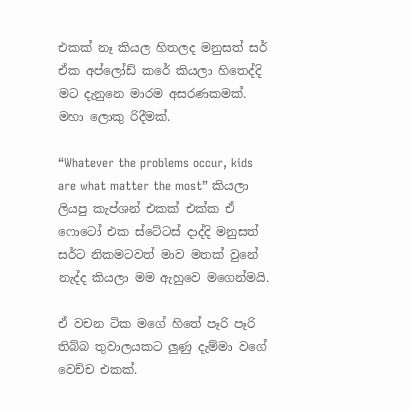එකක් නෑ කියල හිතලද මනුසත් සර් ඒක අප්ලෝඩ් කරේ කියලා හිතෙද්දි මට දැනුනෙ මාරම අසරණකමක්. මහා ලොකු රිදීමක්.

“Whatever the problems occur, kids are what matter the most” කියලා ලියපු කැප්ශන් එකක් එක්ක ඒ ෆොටෝ එක ස්ටේටස් දාද්දි මනුසත් සර්ට නිකමටවත් මාව මතක් වුනේ නැද්ද කියලා මම ඇහුවෙ මගෙන්මයි.

ඒ වචන ටික මගේ හිතේ පෑරි පෑරි තිබ්බ තුවාලයකට ලුණු දැම්මා වගේ වෙච්ච එකක්.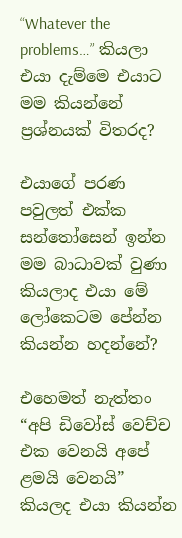“Whatever the problems…” කියලා එයා දැම්මෙ එයාට මම කියන්නේ ප්‍රශ්නයක් විතරද?

එයාගේ පරණ පවුලත් එක්ක සන්තෝසෙන් ඉන්න මම බාධාවක් වුණා කියලාද එයා මේ ලෝකෙටම පේන්න කියන්න හදන්නේ?

එහෙමත් නැත්තං “අපි ඩිවෝස් වෙච්ච එක වෙනයි අපේ ළමයි වෙනයි” කියලද එයා කියන්න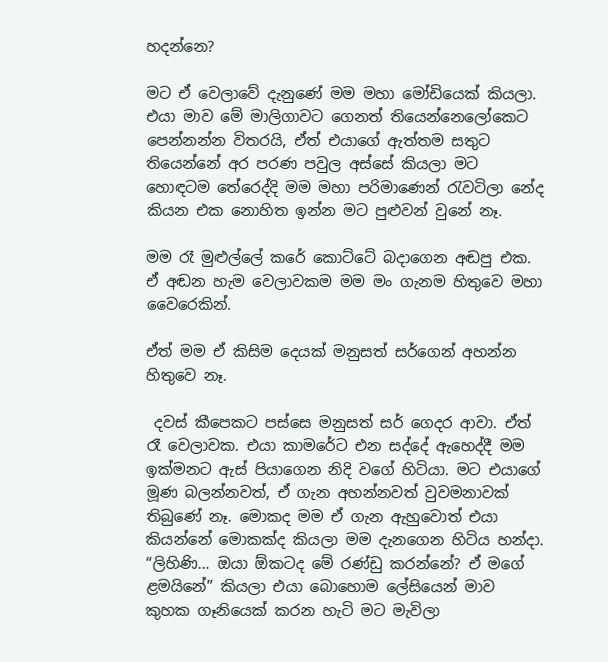හදන්නෙ?

මට ඒ වෙලාවේ දැනුණේ මම මහා මෝඩියෙක් කියලා. එයා මාව මේ මාලිගාවට ගෙනත් තියෙන්නෙලෝකෙට පෙන්නන්න විතරයි, ඒත් එයාගේ ඇත්තම සතුට තියෙන්නේ අර පරණ පවුල අස්සේ කියලා මට හොඳටම තේරෙද්දි මම මහා පරිමාණෙන් රැවටිලා නේද කියන එක නොහිත ඉන්න මට පුළුවන් වුනේ නෑ.

මම රෑ මුළුල්ලේ කරේ කොට්ටේ බදාගෙන අඬපු එක. ඒ අඬන හැම වෙලාවකම මම මං ගැනම හිතුවෙ මහා වෛරෙකින්.

ඒත් මම ඒ කිසිම දෙයක් මනුසත් සර්ගෙන් අහන්න හිතුවෙ නෑ.

 දවස් කීපෙකට පස්සෙ මනුසත් සර් ගෙදර ආවා. ඒත් රෑ වෙලාවක. එයා කාමරේට එන සද්දේ ඇහෙද්දී මම ඉක්මනට ඇස් පියාගෙන නිදි වගේ හිටියා. මට එයාගේ මූණ බලන්නවත්, ඒ ගැන අහන්නවත් වුවමනාවක් තිබුණේ නෑ. මොකද මම ඒ ගැන ඇහුවොත් එයා කියන්නේ මොකක්ද කියලා මම දැනගෙන හිටිය හන්දා. “ලිහිණි… ඔයා ඕකටද මේ රණ්ඩු කරන්නේ? ඒ මගේ ළමයිනේ” කියලා එයා බොහොම ලේසියෙන් මාව කුහක ගෑනියෙක් කරන හැටි මට මැවිලා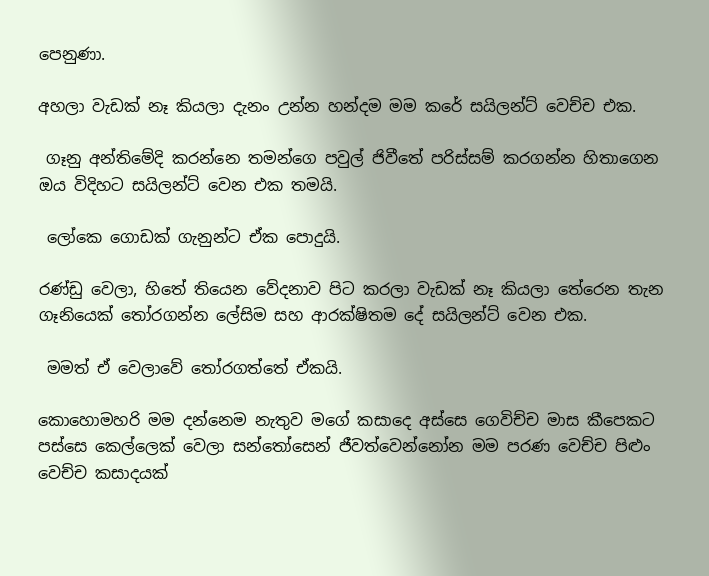පෙනුණා.

අහලා වැඩක් නෑ කියලා දැනං උන්න හන්දම මම කරේ සයිලන්ට් වෙච්ච එක.

 ගෑනු අන්තිමේදි කරන්නෙ තමන්ගෙ පවුල් ජිවීතේ පරිස්සම් කරගන්න හිතාගෙන ඔය විදිහට සයිලන්ට් වෙන එක තමයි.

 ලෝකෙ ගොඩක් ගැනුන්ට ඒක පොදුයි.

රණ්ඩු වෙලා, හිතේ තියෙන වේදනාව පිට කරලා වැඩක් නෑ කියලා තේරෙන තැන ගෑනියෙක් තෝරගන්න ලේසිම සහ ආරක්ෂිතම දේ සයිලන්ට් වෙන එක.

 මමත් ඒ වෙලාවේ තෝරගත්තේ ඒකයි.

කොහොමහරි මම දන්නෙම නැතුව මගේ කසාදෙ අස්සෙ ගෙවිච්ච මාස කීපෙකට පස්සෙ කෙල්ලෙක් වෙලා සන්තෝසෙන් ජීවත්වෙන්නෝන මම පරණ වෙච්ච පිළුං වෙච්ච කසාදයක්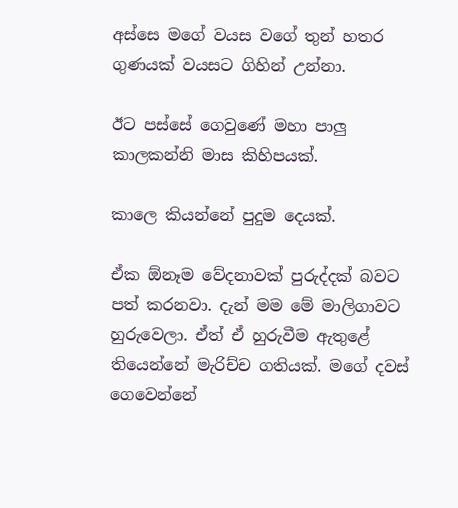අස්සෙ මගේ වයස වගේ තුන් හතර ගුණයක් වයසට ගිහින් උන්නා.

ඊට පස්සේ ගෙවුණේ මහා පාලු කාලකන්නි මාස කිහිපයක්.

කාලෙ කියන්නේ පුදුම දෙයක්.

ඒක ඕනෑම වේදනාවක් පුරුද්දක් බවට පත් කරනවා. දැන් මම මේ මාලිගාවට හුරුවෙලා. ඒත් ඒ හුරුවීම ඇතුළේ තියෙන්නේ මැරිච්ච ගතියක්. මගේ දවස් ගෙවෙන්නේ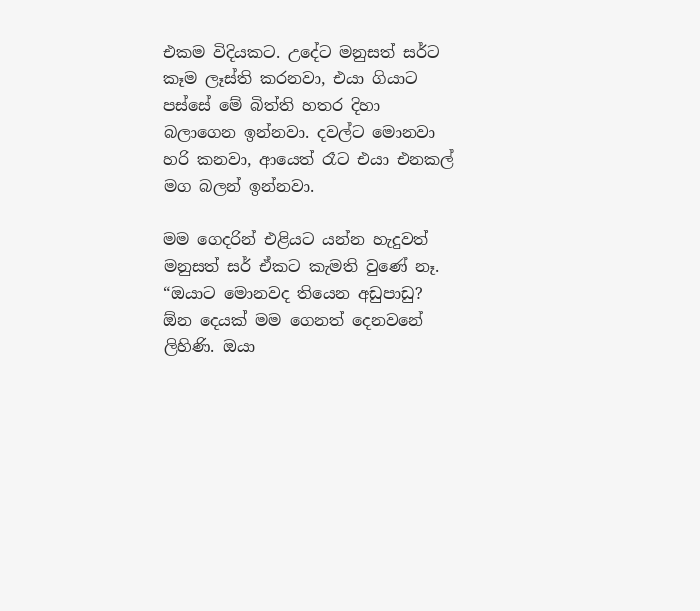එකම විදියකට. උදේට මනුසත් සර්ට කෑම ලෑස්ති කරනවා, එයා ගියාට පස්සේ මේ බිත්ති හතර දිහා බලාගෙන ඉන්නවා. දවල්ට මොනවා හරි කනවා, ආයෙත් රෑට එයා එනකල් මග බලන් ඉන්නවා.

මම ගෙදරින් එළියට යන්න හැදුවත් මනුසත් සර් ඒකට කැමති වුණේ නෑ. “ඔයාට මොනවද තියෙන අඩුපාඩු? ඕන දෙයක් මම ගෙනත් දෙනවනේ ලිහිණි. ඔයා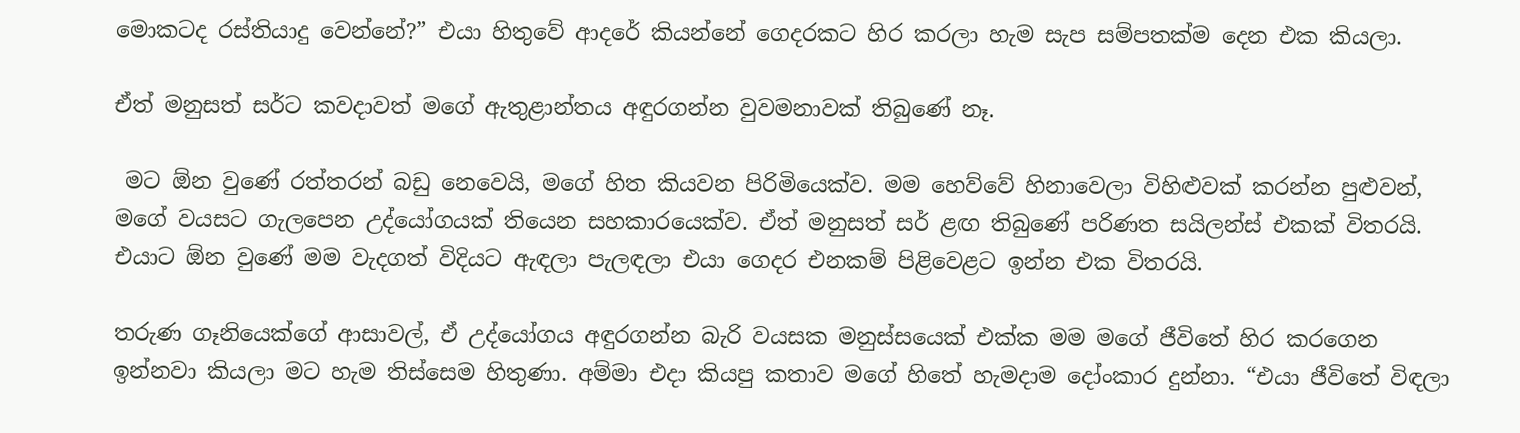මොකටද රස්තියාදු වෙන්නේ?” එයා හිතුවේ ආදරේ කියන්නේ ගෙදරකට හිර කරලා හැම සැප සම්පතක්ම දෙන එක කියලා.

ඒත් මනුසත් සර්ට කවදාවත් මගේ ඇතුළාන්තය අඳුරගන්න වුවමනාවක් තිබුණේ නෑ.

 මට ඕන වුණේ රත්තරන් බඩු නෙවෙයි, මගේ හිත කියවන පිරිමියෙක්ව. මම හෙව්වේ හිනාවෙලා විහිළුවක් කරන්න පුළුවන්, මගේ වයසට ගැලපෙන උද්යෝගයක් තියෙන සහකාරයෙක්ව. ඒත් මනුසත් සර් ළඟ තිබුණේ පරිණත සයිලන්ස් එකක් විතරයි. එයාට ඕන වුණේ මම වැදගත් විදියට ඇඳලා පැලඳලා එයා ගෙදර එනකම් පිළිවෙළට ඉන්න එක විතරයි.

තරුණ ගෑනියෙක්ගේ ආසාවල්, ඒ උද්යෝගය අඳුරගන්න බැරි වයසක මනුස්සයෙක් එක්ක මම මගේ ජීවිතේ හිර කරගෙන ඉන්නවා කියලා මට හැම තිස්සෙම හිතුණා. අම්මා එදා කියපු කතාව මගේ හිතේ හැමදාම දෝංකාර දුන්නා. “එයා ජීවිතේ විඳලා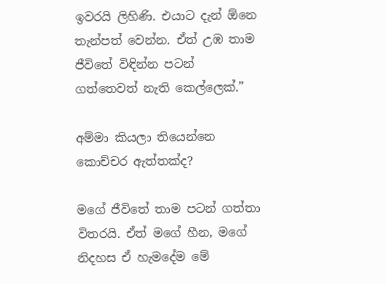ඉවරයි ලිහිණි. එයාට දැන් ඕනෙ තැන්පත් වෙන්න. ඒත් උඹ තාම ජීවිතේ විඳින්න පටන් ගත්තෙවත් නැති කෙල්ලෙක්.”

අම්මා කියලා තියෙන්නෙ කොච්චර ඇත්තක්ද?

මගේ ජීවිතේ තාම පටන් ගත්තා විතරයි. ඒත් මගේ හීන, මගේ නිදහස ඒ හැමදේම මේ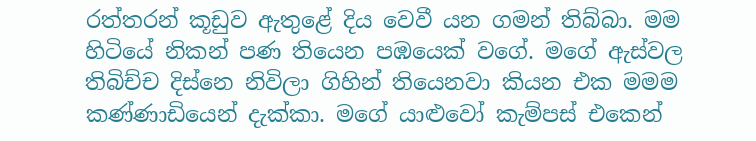රත්තරන් කූඩුව ඇතුළේ දිය වෙවී යන ගමන් තිබ්බා. මම හිටියේ නිකන් පණ තියෙන පඹයෙක් වගේ. මගේ ඇස්වල තිබිච්ච දිස්නෙ නිවිලා ගිහින් තියෙනවා කියන එක මමම කණ්ණාඩියෙන් දැක්කා. මගේ යාළුවෝ කැම්පස් එකෙන්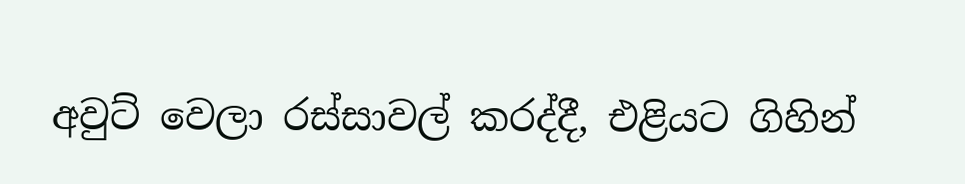අවුට් වෙලා රස්සාවල් කරද්දී, එළියට ගිහින්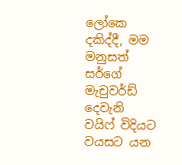ලෝකෙ දකිද්දී, මම මනුසත් සර්ගේ මැචුවර්ඩ් දෙවැනි වයිෆ් විදියට වයසට යන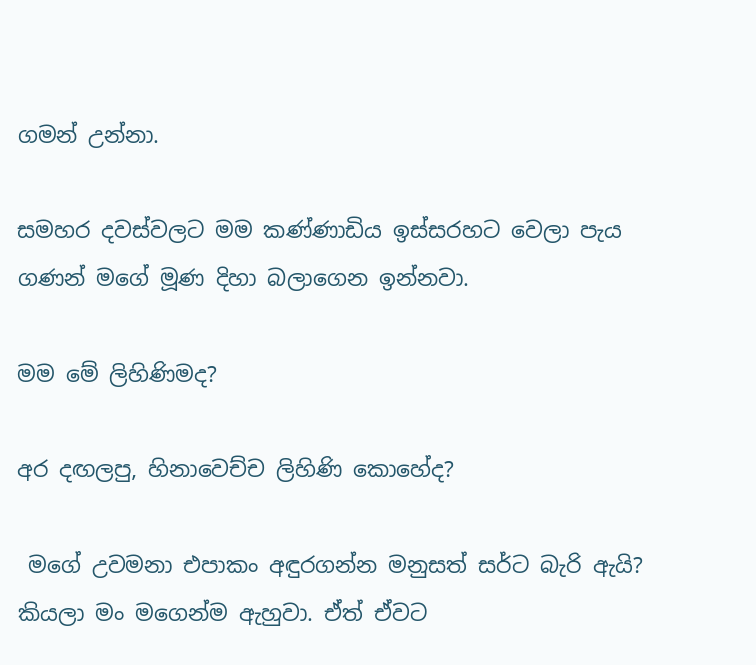ගමන් උන්නා.

සමහර දවස්වලට මම කණ්ණාඩිය ඉස්සරහට වෙලා පැය ගණන් මගේ මූණ දිහා බලාගෙන ඉන්නවා.

මම මේ ලිහිණිමද?

අර දඟලපු, හිනාවෙච්ච ලිහිණි කොහේද?

 මගේ උවමනා එපාකං අඳුරගන්න මනුසත් සර්ට බැරි ඇයි? කියලා මං මගෙන්ම ඇහුවා. ඒත් ඒවට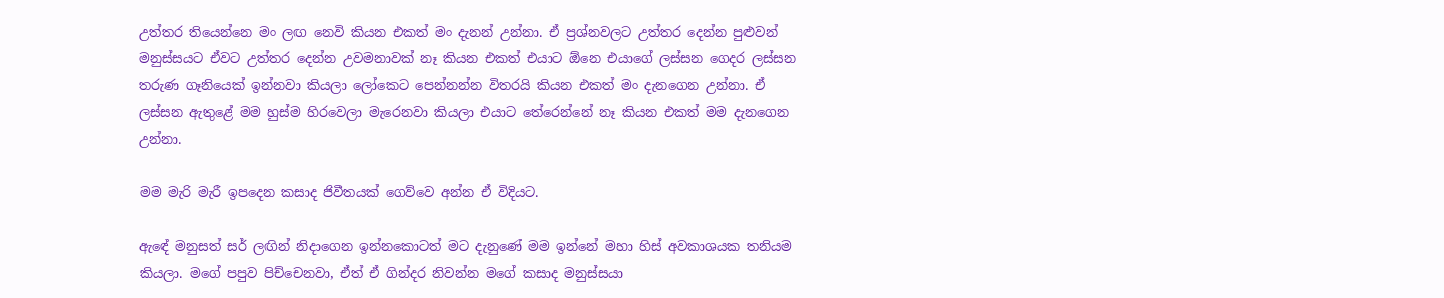උත්තර තියෙන්නෙ මං ලඟ නෙවි කියන එකත් මං දැනන් උන්නා. ඒ ප්‍රශ්නවලට උත්තර දෙන්න පුළුවන් මනුස්සයට ඒවට උත්තර දෙන්න උවමනාවක් නෑ කියන එකත් එයාට ඕනෙ එයාගේ ලස්සන ගෙදර ලස්සන තරුණ ගෑනියෙක් ඉන්නවා කියලා ලෝකෙට පෙන්නන්න විතරයි කියන එකත් මං දැනගෙන උන්නා. ඒ ලස්සන ඇතුළේ මම හුස්ම හිරවෙලා මැරෙනවා කියලා එයාට තේරෙන්නේ නෑ කියන එකත් මම දැනගෙන උන්නා.

මම මැරි මැරී ඉපදෙන කසාද ජිවීතයක් ගෙව්වෙ අන්න ඒ විදියට.

ඇඳේ මනුසත් සර් ලඟින් නිදාගෙන ඉන්නකොටත් මට දැනුණේ මම ඉන්නේ මහා හිස් අවකාශයක තනියම කියලා. මගේ පපුව පිච්චෙනවා, ඒත් ඒ ගින්දර නිවන්න මගේ කසාද මනුස්සයා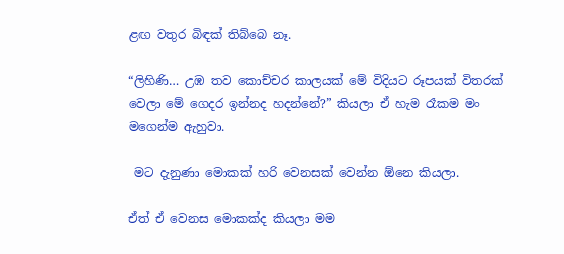ළඟ වතුර බිඳක් තිබ්බෙ නෑ.

“ලිහිණි… උඹ තව කොච්චර කාලයක් මේ විදියට රූපයක් විතරක් වෙලා මේ ගෙදර ඉන්නද හදන්නේ?” කියලා ඒ හැම රෑකම මං මගෙන්ම ඇහුවා.

 මට දැනුණා මොකක් හරි වෙනසක් වෙන්න ඕනෙ කියලා.

ඒත් ඒ වෙනස මොකක්ද කියලා මම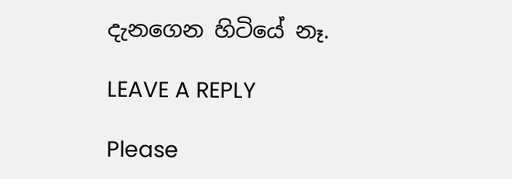දැනගෙන හිටියේ නෑ.

LEAVE A REPLY

Please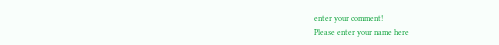enter your comment!
Please enter your name here